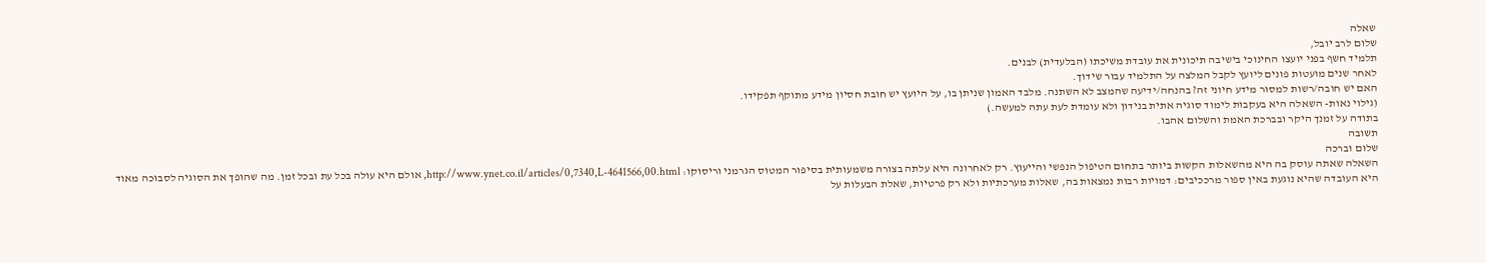שאלה
שלום לרב יובל,
תלמיד חשף בפני יועצו החינוכי בישיבה תיכונית את עובדת משיכתו (הבלעדית) לבנים.
לאחר שנים מועטות פונים ליועץ לקבל המלצה על התלמיד עבור שידוך.
האם יש חובה/רשות למסור מידע חיוני זה? בהנחה/ידיעה שהמצב לא השתנה. מלבד האמון שניתן בו, על היועץ יש חובת חסיון מידע מתוקף תפקידו.
(גילוי נאות- השאלה היא בעקבות לימוד סוגיה אתית בנידון ולא עומדת לעת עתה למעשה.)
בתודה על זמנך היקר ובברכת האמת והשלום אהבו.
תשובה
שלום וברכה
השאלה שאתה עוסק בה היא מהשאלות הקשות ביותר בתחום הטיפול הנפשי והייעוץ. רק לאחרונה היא עלתה בצורה משמעותית בסיפור המטוס הגרמני וריסוקו: http://www.ynet.co.il/articles/0,7340,L-4641566,00.html, אולם היא עולה בכל עת ובכל זמן. מה שהופך את הסוגיה לסבוכה מאוד היא העובדה שהיא נוגעת באין ספור מרככיבים: דמויות רבות נמצאות בה, שאלות מערכתיות ולא רק פרטיות, שאלת הבעלות על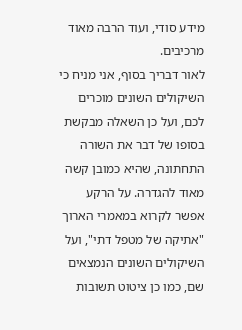מידע סודי, ועוד הרבה מאוד מרכיבים.
לאור דבריך בסוף, אני מניח כי השיקולים השונים מוכרים לכם, ועל כן השאלה מבקשת בסופו של דבר את השורה התחתונה, שהיא כמובן קשה מאוד להגדרה. על הרקע אפשר לקרוא במאמרי הארוך "אתיקה של מטפל דתי", ועל השיקולים השונים הנמצאים שם, כמו כן ציטוט תשובות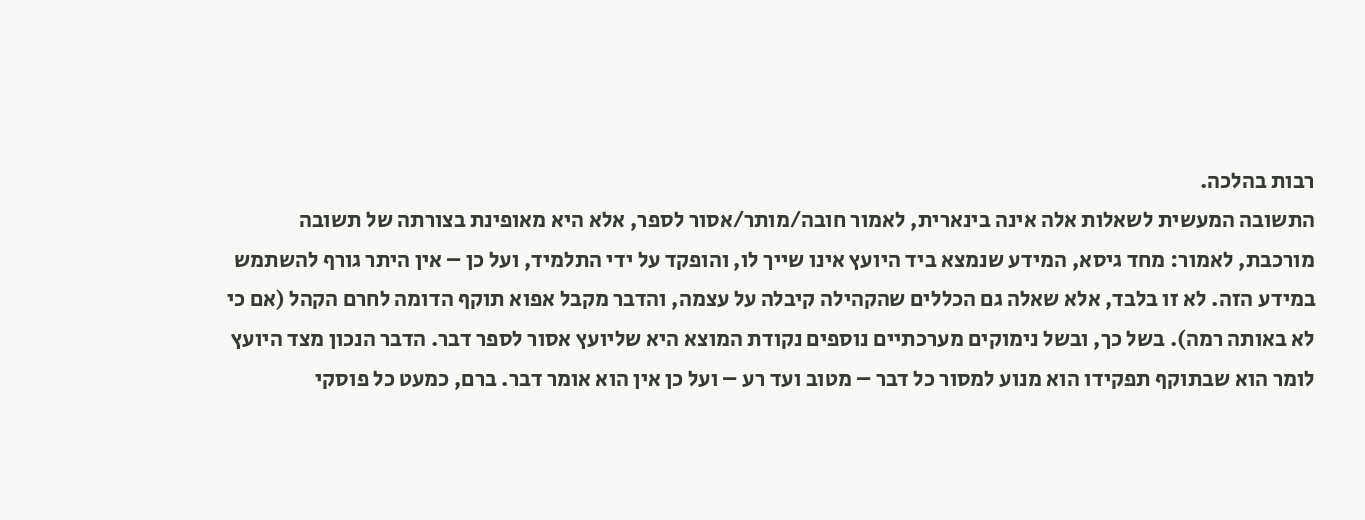רבות בהלכה.
התשובה המעשית לשאלות אלה אינה בינארית, לאמור חובה/מותר/אסור לספר, אלא היא מאופינת בצורתה של תשובה מורכבת, לאמור: מחד גיסא, המידע שנמצא ביד היועץ אינו שייך לו, והופקד על ידי התלמיד, ועל כן – אין היתר גורף להשתמש במידע הזה. לא זו בלבד, אלא שאלה גם הכללים שהקהילה קיבלה על עצמה, והדבר מקבל אפוא תוקף הדומה לחרם הקהל (אם כי לא באותה רמה). בשל כך, ובשל נימוקים מערכתיים נוספים נקודת המוצא היא שליועץ אסור לספר דבר. הדבר הנכון מצד היועץ לומר הוא שבתוקף תפקידו הוא מנוע למסור כל דבר – מטוב ועד רע – ועל כן אין הוא אומר דבר. ברם, כמעט כל פוסקי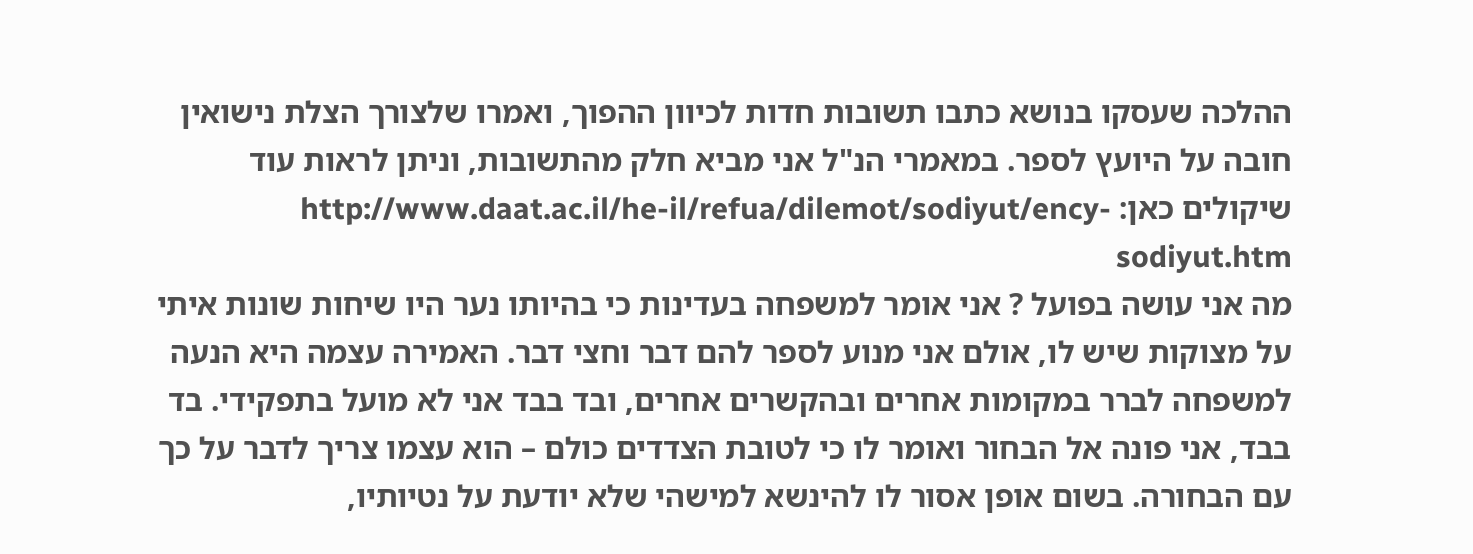ההלכה שעסקו בנושא כתבו תשובות חדות לכיוון ההפוך, ואמרו שלצורך הצלת נישואין חובה על היועץ לספר. במאמרי הנ"ל אני מביא חלק מהתשובות, וניתן לראות עוד שיקולים כאן: http://www.daat.ac.il/he-il/refua/dilemot/sodiyut/ency-sodiyut.htm
מה אני עושה בפועל ? אני אומר למשפחה בעדינות כי בהיותו נער היו שיחות שונות איתי על מצוקות שיש לו, אולם אני מנוע לספר להם דבר וחצי דבר. האמירה עצמה היא הנעה למשפחה לברר במקומות אחרים ובהקשרים אחרים, ובד בבד אני לא מועל בתפקידי. בד בבד, אני פונה אל הבחור ואומר לו כי לטובת הצדדים כולם – הוא עצמו צריך לדבר על כך עם הבחורה. בשום אופן אסור לו להינשא למישהי שלא יודעת על נטיותיו,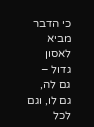כי הדבר מביא לאסון גדול – גם לה, גם לו, וגם לכל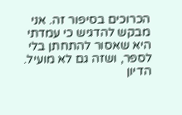הכרוכים בסיפור זה. אני מבקש להדגיש כי עמדתי היא שאסור להתחתן בלי לספר, ושזה גם לא מועיל. הדיון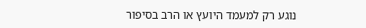נוגע רק למעמד היועץ או הרב בסיפור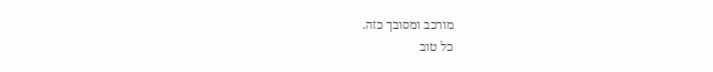מורכב ומסובך כזה.
כל טוב